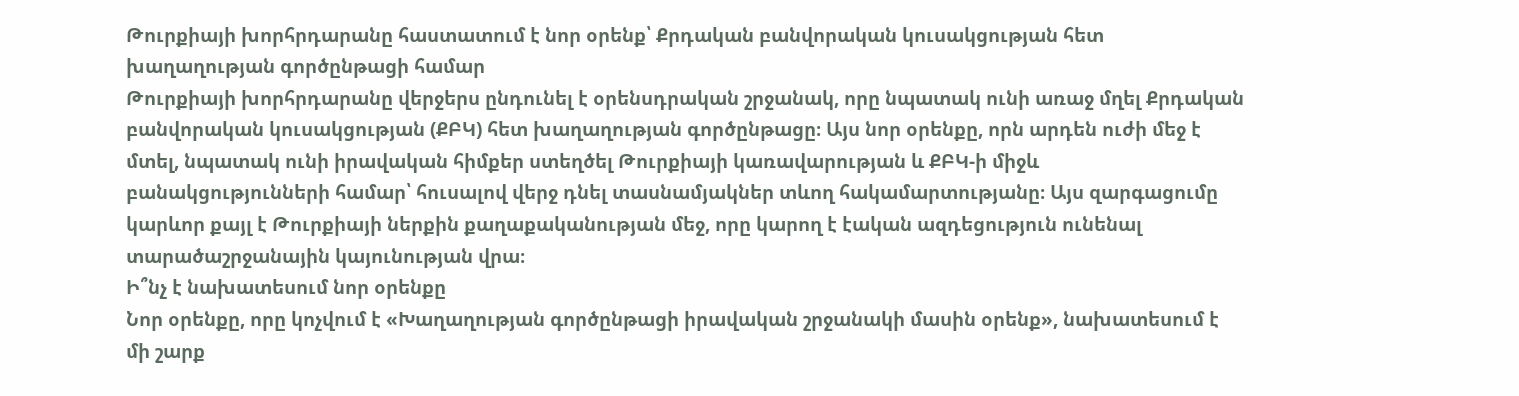Թուրքիայի խորհրդարանը հաստատում է նոր օրենք՝ Քրդական բանվորական կուսակցության հետ խաղաղության գործընթացի համար
Թուրքիայի խորհրդարանը վերջերս ընդունել է օրենսդրական շրջանակ, որը նպատակ ունի առաջ մղել Քրդական բանվորական կուսակցության (ՔԲԿ) հետ խաղաղության գործընթացը։ Այս նոր օրենքը, որն արդեն ուժի մեջ է մտել, նպատակ ունի իրավական հիմքեր ստեղծել Թուրքիայի կառավարության և ՔԲԿ-ի միջև բանակցությունների համար՝ հուսալով վերջ դնել տասնամյակներ տևող հակամարտությանը։ Այս զարգացումը կարևոր քայլ է Թուրքիայի ներքին քաղաքականության մեջ, որը կարող է էական ազդեցություն ունենալ տարածաշրջանային կայունության վրա։
Ի՞նչ է նախատեսում նոր օրենքը
Նոր օրենքը, որը կոչվում է «Խաղաղության գործընթացի իրավական շրջանակի մասին օրենք», նախատեսում է մի շարք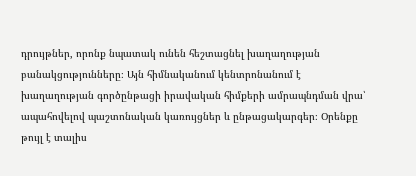դրույթներ, որոնք նպատակ ունեն հեշտացնել խաղաղության բանակցությունները։ Այն հիմնականում կենտրոնանում է խաղաղության գործընթացի իրավական հիմքերի ամրապնդման վրա՝ ապահովելով պաշտոնական կառույցներ և ընթացակարգեր։ Օրենքը թույլ է տալիս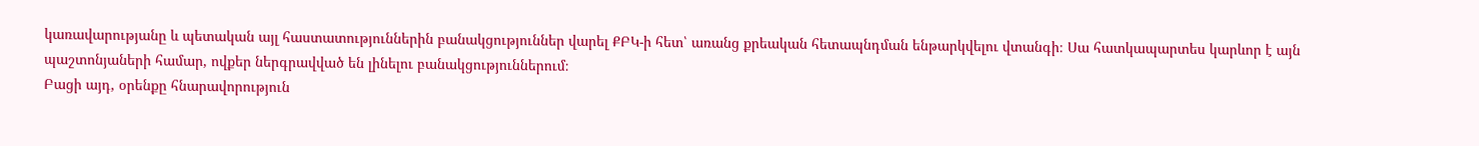կառավարությանը և պետական այլ հաստատություններին բանակցություններ վարել ՔԲԿ-ի հետ՝ առանց քրեական հետապնդման ենթարկվելու վտանգի։ Սա հատկապարտես կարևոր է այն պաշտոնյաների համար, ովքեր ներգրավված են լինելու բանակցություններում։
Բացի այդ, օրենքը հնարավորություն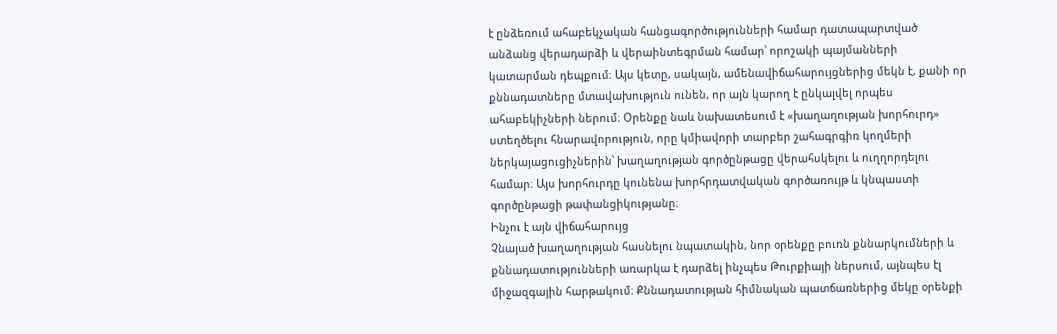է ընձեռում ահաբեկչական հանցագործությունների համար դատապարտված անձանց վերադարձի և վերաինտեգրման համար՝ որոշակի պայմանների կատարման դեպքում։ Այս կետը, սակայն, ամենավիճահարույցներից մեկն է, քանի որ քննադատները մտավախություն ունեն, որ այն կարող է ընկալվել որպես ահաբեկիչների ներում։ Օրենքը նաև նախատեսում է «խաղաղության խորհուրդ» ստեղծելու հնարավորություն, որը կմիավորի տարբեր շահագրգիռ կողմերի ներկայացուցիչներին՝ խաղաղության գործընթացը վերահսկելու և ուղղորդելու համար։ Այս խորհուրդը կունենա խորհրդատվական գործառույթ և կնպաստի գործընթացի թափանցիկությանը։
Ինչու է այն վիճահարույց
Չնայած խաղաղության հասնելու նպատակին, նոր օրենքը բուռն քննարկումների և քննադատությունների առարկա է դարձել ինչպես Թուրքիայի ներսում, այնպես էլ միջազգային հարթակում։ Քննադատության հիմնական պատճառներից մեկը օրենքի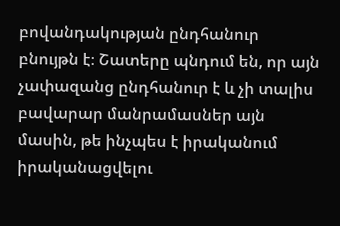բովանդակության ընդհանուր բնույթն է։ Շատերը պնդում են, որ այն չափազանց ընդհանուր է և չի տալիս բավարար մանրամասներ այն մասին, թե ինչպես է իրականում իրականացվելու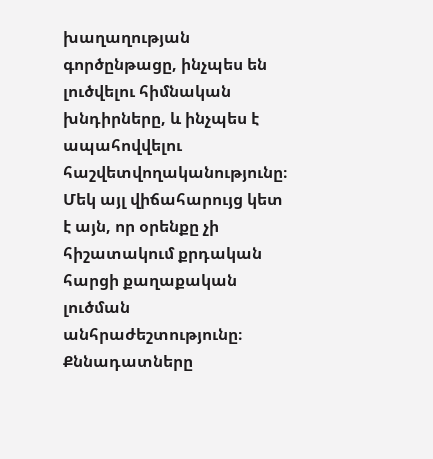խաղաղության գործընթացը, ինչպես են լուծվելու հիմնական խնդիրները, և ինչպես է ապահովվելու հաշվետվողականությունը։
Մեկ այլ վիճահարույց կետ է այն, որ օրենքը չի հիշատակում քրդական հարցի քաղաքական լուծման անհրաժեշտությունը։ Քննադատները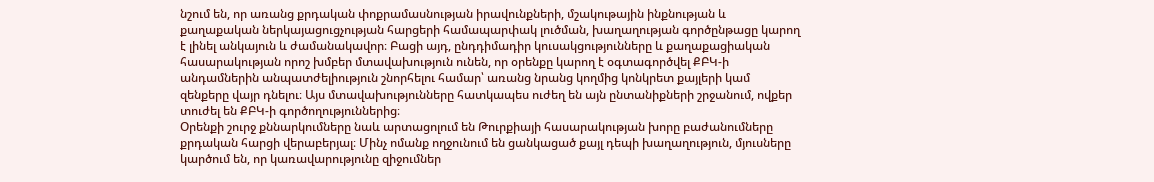նշում են, որ առանց քրդական փոքրամասնության իրավունքների, մշակութային ինքնության և քաղաքական ներկայացուցչության հարցերի համապարփակ լուծման, խաղաղության գործընթացը կարող է լինել անկայուն և ժամանակավոր։ Բացի այդ, ընդդիմադիր կուսակցությունները և քաղաքացիական հասարակության որոշ խմբեր մտավախություն ունեն, որ օրենքը կարող է օգտագործվել ՔԲԿ-ի անդամներին անպատժելիություն շնորհելու համար՝ առանց նրանց կողմից կոնկրետ քայլերի կամ զենքերը վայր դնելու։ Այս մտավախությունները հատկապես ուժեղ են այն ընտանիքների շրջանում, ովքեր տուժել են ՔԲԿ-ի գործողություններից։
Օրենքի շուրջ քննարկումները նաև արտացոլում են Թուրքիայի հասարակության խորը բաժանումները քրդական հարցի վերաբերյալ։ Մինչ ոմանք ողջունում են ցանկացած քայլ դեպի խաղաղություն, մյուսները կարծում են, որ կառավարությունը զիջումներ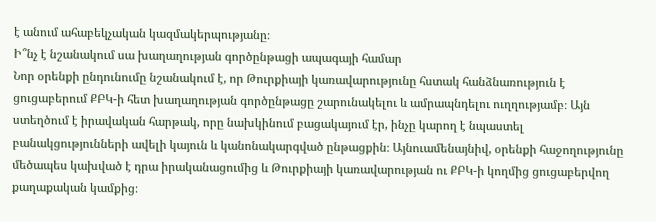է անում ահաբեկչական կազմակերպությանը։
Ի՞նչ է նշանակում սա խաղաղության գործընթացի ապագայի համար
Նոր օրենքի ընդունումը նշանակում է, որ Թուրքիայի կառավարությունը հստակ հանձնառություն է ցուցաբերում ՔԲԿ-ի հետ խաղաղության գործընթացը շարունակելու և ամրապնդելու ուղղությամբ։ Այն ստեղծում է իրավական հարթակ, որը նախկինում բացակայում էր, ինչը կարող է նպաստել բանակցությունների ավելի կայուն և կանոնակարգված ընթացքին։ Այնուամենայնիվ, օրենքի հաջողությունը մեծապես կախված է դրա իրականացումից և Թուրքիայի կառավարության ու ՔԲԿ-ի կողմից ցուցաբերվող քաղաքական կամքից։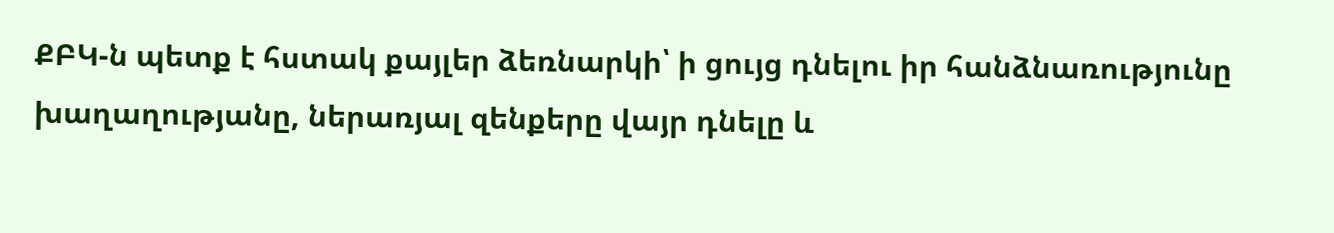ՔԲԿ-ն պետք է հստակ քայլեր ձեռնարկի՝ ի ցույց դնելու իր հանձնառությունը խաղաղությանը, ներառյալ զենքերը վայր դնելը և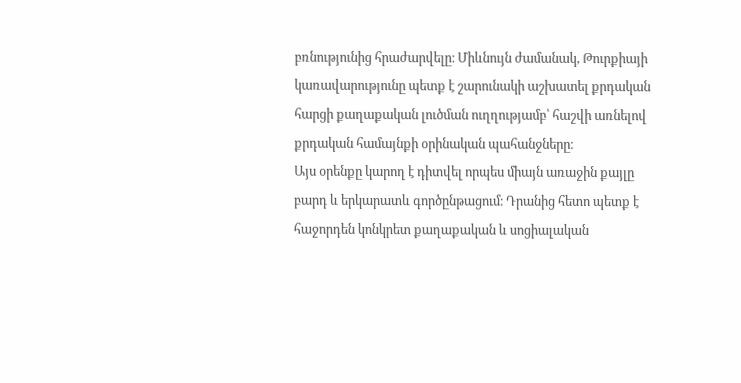բռնությունից հրաժարվելը։ Միևնույն ժամանակ, Թուրքիայի կառավարությունը պետք է շարունակի աշխատել քրդական հարցի քաղաքական լուծման ուղղությամբ՝ հաշվի առնելով քրդական համայնքի օրինական պահանջները։
Այս օրենքը կարող է դիտվել որպես միայն առաջին քայլը բարդ և երկարատև գործընթացում։ Դրանից հետո պետք է հաջորդեն կոնկրետ քաղաքական և սոցիալական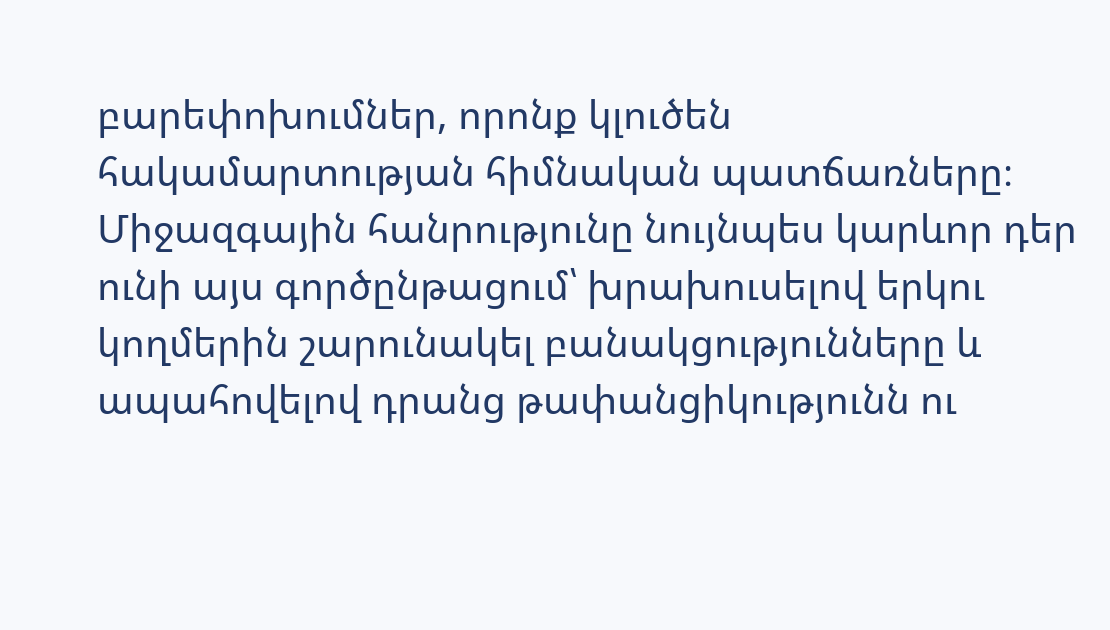բարեփոխումներ, որոնք կլուծեն հակամարտության հիմնական պատճառները։ Միջազգային հանրությունը նույնպես կարևոր դեր ունի այս գործընթացում՝ խրախուսելով երկու կողմերին շարունակել բանակցությունները և ապահովելով դրանց թափանցիկությունն ու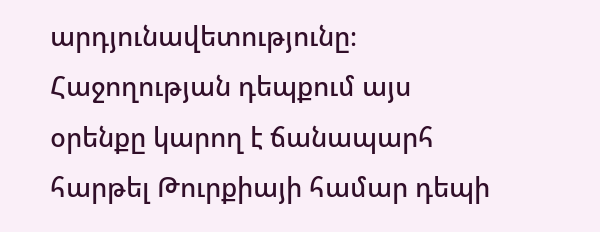արդյունավետությունը։ Հաջողության դեպքում այս օրենքը կարող է ճանապարհ հարթել Թուրքիայի համար դեպի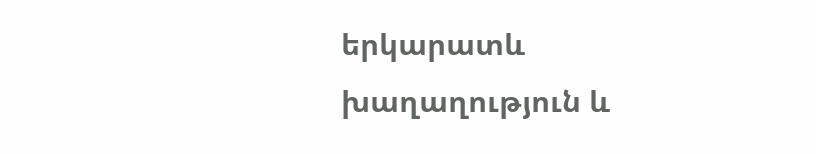երկարատև խաղաղություն և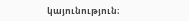կայունություն։